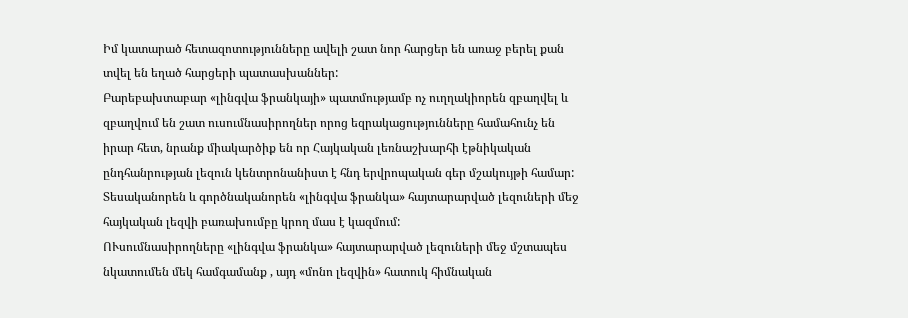Իմ կատարած հետազոտությունները ավելի շատ նոր հարցեր են առաջ բերել քան տվել են եղած հարցերի պատասխաններ:
Բարեբախտաբար «լինգվա ֆրանկայի» պատմությամբ ոչ ուղղակիորեն զբաղվել և զբաղվում են շատ ուսումնասիրողներ որոց եզրակացությունները համահունչ են իրար հետ, նրանք միակարծիք են որ Հայկական լեռնաշխարհի էթնիկական ընդհանրության լեզուն կենտրոնանիստ է հնդ երվրոպական գեր մշակույթի համար:
Տեսականորեն և գործնականորեն «լինգվա ֆրանկա» հայտարարված լեզուների մեջ հայկական լեզվի բառախումբը կրող մաս է կազմում:
ՈՒսումնասիրողները «լինգվա ֆրանկա» հայտարարված լեզուների մեջ մշտապես նկատումեն մեկ համգամանք , այդ «մոնո լեզվին» հատուկ հիմնական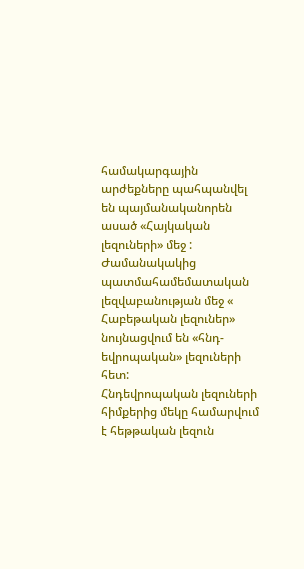համակարգային արժեքները պահպանվել են պայմանականորեն ասած «Հայկական լեզուների» մեջ :
Ժամանակակից պատմահամեմատական լեզվաբանության մեջ « Հաբեթական լեզուներ» նույնացվում են «հնդ-եվրոպական» լեզուների հետ:
Հնդեվրոպական լեզուների հիմքերից մեկը համարվում է հեթթական լեզուն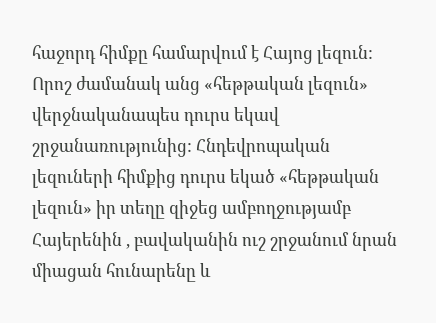հաջորդ հիմքը համարվում է Հայոց լեզուն:
Որոշ ժամանակ անց «հեթթական լեզուն» վերջնականապես դուրս եկավ շրջանառությունից: Հնդեվրոպական լեզուների հիմքից դուրս եկած «հեթթական լեզուն» իր տեղը զիջեց ամբողջությամբ Հայերենին , բավականին ուշ շրջանում նրան միացան հունարենը և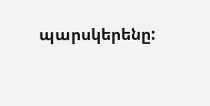պարսկերենը: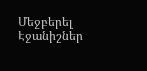Մեջբերել
Էջանիշներ